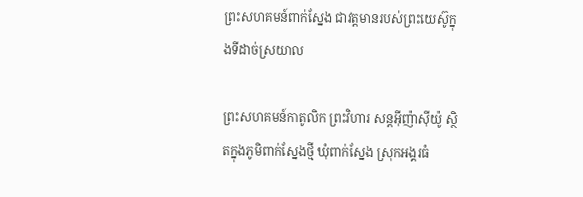ព្រះសហគមន៍ពាក់ស្នែង ជាវត្តមានរបស់ព្រះយេស៊ូក្នុងទីដាច់ស្រយាល

ព្រះសហគមន៍កាតូលិក ព្រះវិហារ សន្តអ៊ីញ៉ាស៊ីយ៉ូ ស្ថិតក្នុងភូមិពាក់ស្នែងថ្មី ឃុំពាក់ស្នែង ស្រុកអង្គរធំ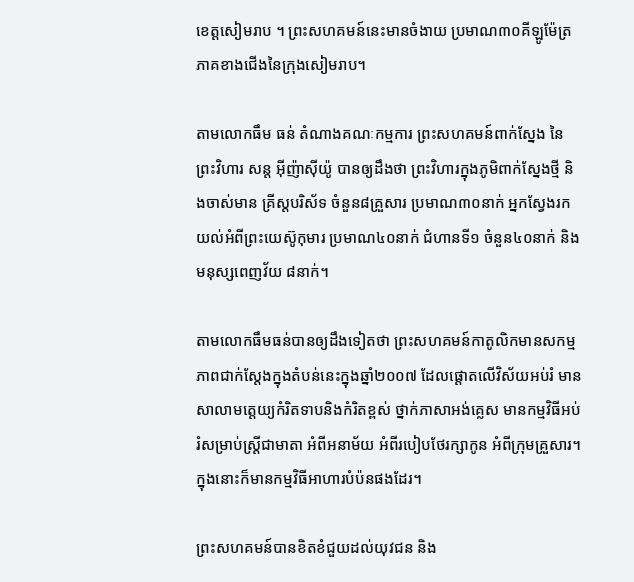ខេត្តសៀមរាប ។ ព្រះសហគមន៍នេះមានចំងាយ ប្រមាណ៣០គីឡូម៉ែត្រភាគខាងជើងនៃក្រុងសៀមរាប។

តាមលោកធឹម ធន់ តំណាងគណៈកម្មការ ព្រះសហគមន៍ពាក់ស្នែង នៃព្រះវិហារ សន្ត អ៊ីញ៉ាស៊ីយ៉ូ បានឲ្យដឹងថា ព្រះវិហារក្នុងភូមិពាក់ស្នែងថ្មី និងចាស់មាន គ្រីស្តបរិស័ទ ចំនួន៨គ្រួសារ ប្រមាណ៣០នាក់ អ្នកស្វែងរកយល់អំពីព្រះយេស៊ូកុមារ ប្រមាណ៤០នាក់ ជំហានទី១ ចំនួន៤០នាក់ និង មនុស្សពេញវ័យ ៨នាក់។

តាមលោកធឹមធន់បានឲ្យដឹងទៀតថា ព្រះសហគមន៍កាតូលិកមានសកម្មភាពជាក់ស្តែងក្នុងតំបន់នេះក្នុងឆ្នាំ២០០៧ ដែលផ្តោតលើវិស័យអប់រំ មានសាលាមត្តេយ្យកំរិតទាបនិងកំរិតខ្ពស់ ថ្នាក់ភាសាអង់គ្លេស មានកម្មវិធីអប់រំសម្រាប់ស្ត្រីជាមាតា អំពីអនាម័យ អំពីរបៀបថែរក្សាកូន អំពីក្រុមគ្រួសារ។ ក្នុងនោះក៏មានកម្មវិធីអាហារបំប៉នផងដែរ។

ព្រះសហគមន៍បានខិតខំជួយដល់យុវជន និង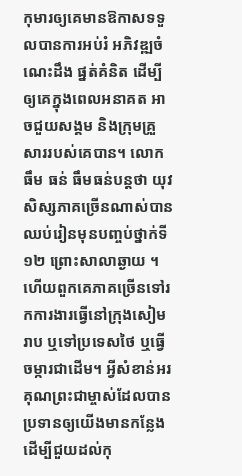កុមារឲ្យគេមានឱកាសទទួលបានការអប់រំ អភិវឌ្ឍចំណេះដឹង ផ្នត់គំនិត ដើម្បីឲ្យគេក្នុងពេលអនាគត អាចជួយសង្គម និងក្រុមគ្រួសាររបស់គេបាន។ លោកធឹម ធន់ ធឹមធន់បន្តថា យុវសិស្សភាគច្រើនណាស់បានឈប់រៀនមុនបញ្ចប់ថ្នាក់ទី១២ ព្រោះសាលាឆ្ងាយ ។ ហើយពួកគេភាគច្រើនទៅរកការងារធ្វើនៅក្រុងសៀមរាប ឬទៅប្រទេសថៃ ឬធ្វើចម្ការជាដើម។ អ្វីសំខាន់អរគុណព្រះជាម្ចាស់ដែលបានប្រទានឲ្យយើងមានកន្លែង ដើម្បីជួយដល់កុ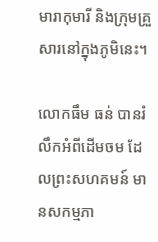មារាកុមារី និងក្រុមគ្រួសារនៅក្នុងភូមិនេះ។

លោកធឹម ធន់ បានរំលឹកអំពីដើមចម ដែលព្រះសហគមន៍ មានសកម្មភា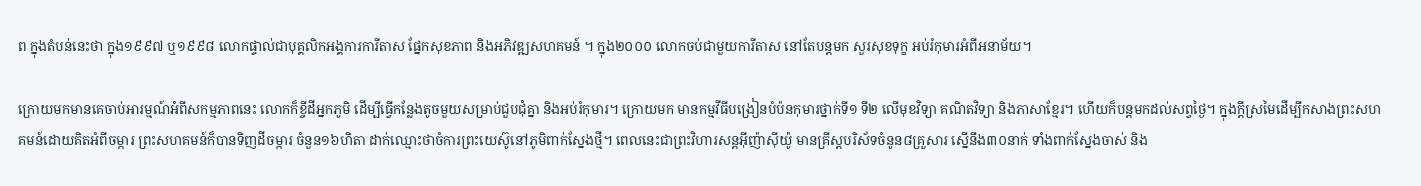ព ក្នុងតំបន់នេះថា ក្នុង១៩៩៧ ឬ១៩៩៨ លោកផ្ទាល់ជាបុគ្គលិកអង្គការការីតាស ផ្នែកសុខភាព និងអភិវឌ្ឍសហគមន៍ ។ ក្នុង២០០០ លោកចប់ជាមួយការីតាស នៅតែបន្តមក សួរសុខទុក្ខ អប់រំកុមារអំពីអនាម័យ។

ក្រោយមកមានគេចាប់អារម្មណ៍អំពីសកម្មភាពនេះ លោកក៏ខ្ចីដីអ្នកភូមិ ដើម្បីធ្វើកន្លែងតូចមួយសម្រាប់ជួបជុំគ្នា និងអប់រំកុមារ។ ក្រោយមក មានកម្មវីធីបង្រៀនបំប៉នកុមារថ្នាក់ទី១ ទី២ លើមុខវិទ្យា គណិតវិទ្យា និងភាសាខ្មែរ។ ហើយក៏បន្តមកដល់សព្វថ្ងៃ។ ក្នុងក្តីស្រមៃដើម្បីកសាងព្រះសហគមន៍ដោយគិតអំពីចម្ការ ព្រះសហគមន៍ក៏បានទិញដីចម្ការ ចំនួន១៦ហិតា ដាក់ឈ្មោះថាចំការព្រះយេស៊ូនៅភូមិពាក់ស្នែងថ្មី។ ពេលនេះជាព្រះវិហារសន្តអ៊ីញ៉ាស៊ីយ៉ូ មានគ្រីស្តបរិស័ទចំនូន៨គ្រួសារ ស្នើនឹង៣០នាក់ ទាំងពាក់ស្នែងចាស់ និង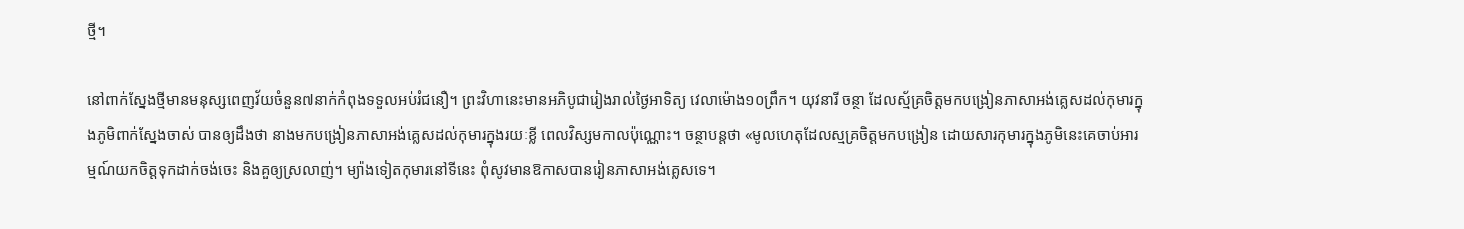ថ្មី។

នៅពាក់ស្នែងថ្មីមានមនុស្សពេញវ័យចំនួន៧នាក់កំពុងទទួលអប់រំជនឿ។ ព្រះវិហានេះមានអភិបូជារៀងរាល់ថ្ងៃអាទិត្យ វេលាម៉ោង១០ព្រឹក។ យុវនារី ចន្ថា ដែលស្ម័គ្រចិត្តមកបង្រៀនភាសាអង់គ្លេសដល់កុមារក្នុងភូមិពាក់ស្នែងចាស់ បានឲ្យដឹងថា នាងមកបង្រៀនភាសាអង់គ្លេសដល់កុមារក្នុងរយៈខ្លី ពេលវិស្សមកាលប៉ុណ្ណោះ។ ចន្ថាបន្តថា «មូលហេតុដែលស្មគ្រចិត្តមកបង្រៀន ដោយសារកុមារក្នុងភូមិនេះគេចាប់អារម្មណ៍យកចិត្តទុកដាក់ចង់ចេះ និងគួឲ្យស្រលាញ់។ ម្យ៉ាងទៀតកុមារនៅទីនេះ ពុំសូវមានឱកាសបានរៀនភាសាអង់គេ្លសទេ។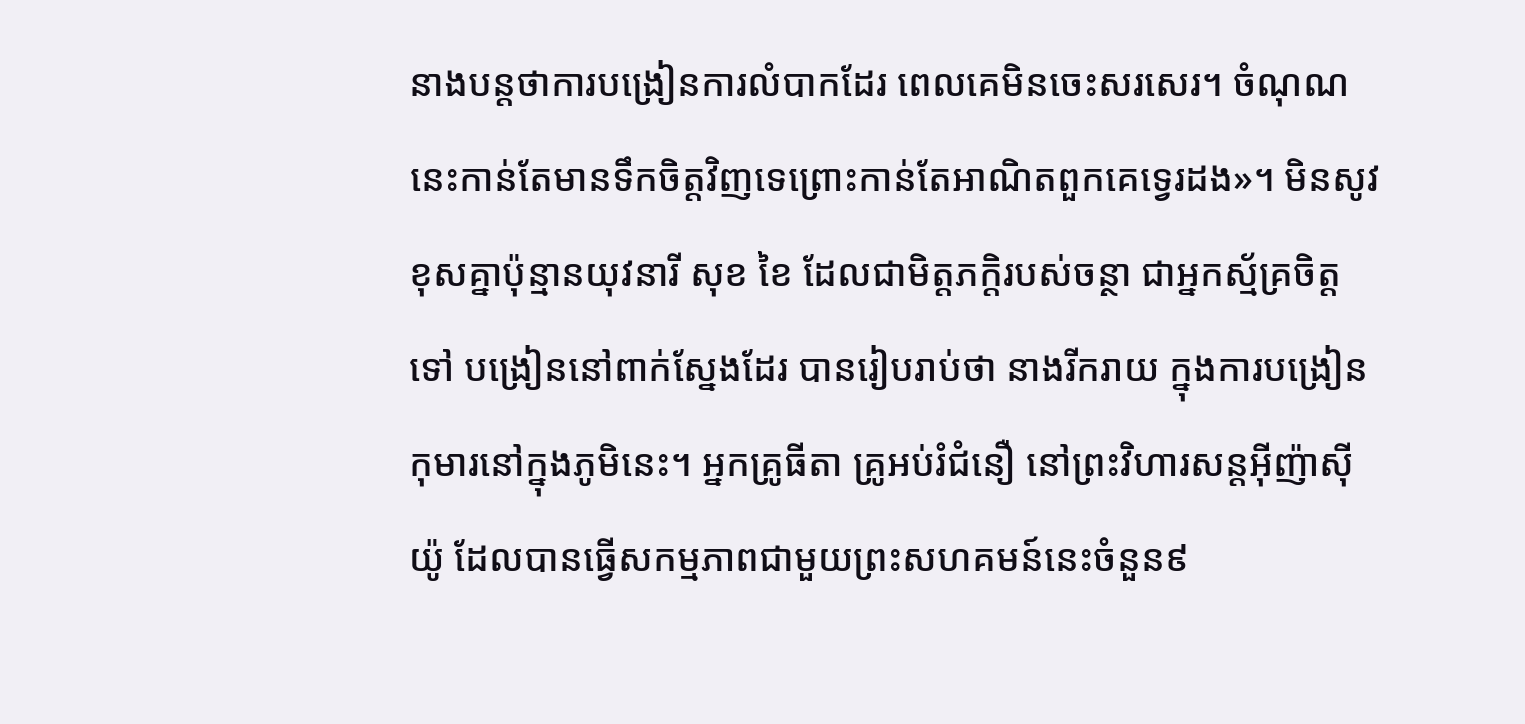នាងបន្តថាការបង្រៀនការលំបាកដែរ ពេលគេមិនចេះសរសេរ។ ចំណុណនេះកាន់តែមានទឹកចិត្តវិញទេព្រោះកាន់តែអាណិតពួកគេទ្វេរដង»។ មិនសូវខុសគ្នាប៉ុន្មានយុវនារី សុខ ខៃ ដែលជាមិត្តភក្តិរបស់ចន្ថា ជាអ្នកស្ម័គ្រចិត្ត ទៅ បង្រៀននៅពាក់ស្នែងដែរ បានរៀបរាប់ថា នាងរីករាយ ក្នុងការបង្រៀនកុមារនៅក្នុងភូមិនេះ។ អ្នកគ្រូធីតា គ្រូអប់រំជំនឿ នៅព្រះវិហារសន្តអ៊ីញ៉ាស៊ីយ៉ូ ដែលបានធ្វើសកម្មភាពជាមួយព្រះសហគមន៍នេះចំនួន៩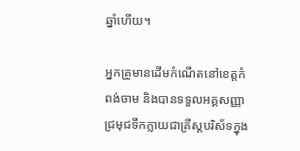ឆ្នាំហើយ។

អ្នកគ្រូមានដើមកំណើតនៅខេត្តកំពង់ចាម និងបានទទួលអគ្គសញ្ញាជ្រមុជទឹកក្លាយជាគ្រីស្តបរិស័ទក្នុង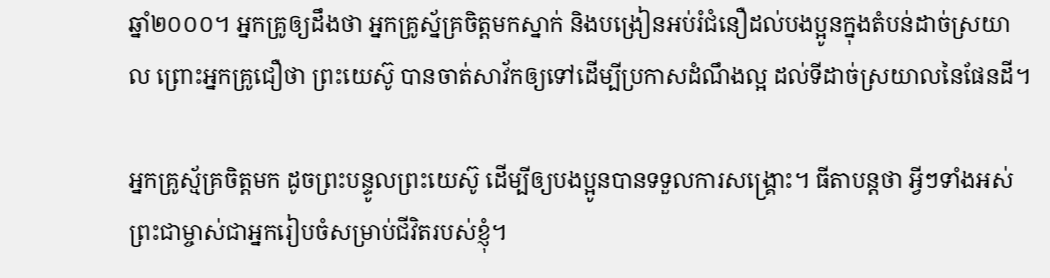ឆ្នាំ២០០០។ អ្នកគ្រូឲ្យដឹងថា អ្នកគ្រូស្ន័គ្រចិត្តមកស្នាក់ និងបង្រៀនអប់រំជំនឿដល់បងប្អូនក្នុងតំបន់ដាច់ស្រយាល ព្រោះអ្នកគ្រូជឿថា ព្រះយេស៊ូ បានចាត់សាវ័កឲ្យទៅដើម្បីប្រកាសដំណឹងល្អ ដល់ទីដាច់ស្រយាលនៃផែនដី។

អ្នកគ្រូស្ម័គ្រចិត្តមក ដូចព្រះបន្ទូលព្រះយេស៊ូ ដើម្បីឲ្យបងប្អូនបានទទួលការសង្គ្រោះ។ ធីតាបន្តថា អ្វីៗទាំងអស់ ព្រះជាម្ចាស់ជាអ្នករៀបចំសម្រាប់ជីវិតរបស់ខ្ញុំ។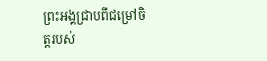ព្រះអង្គជ្រាបពីជម្រៅចិត្តរបស់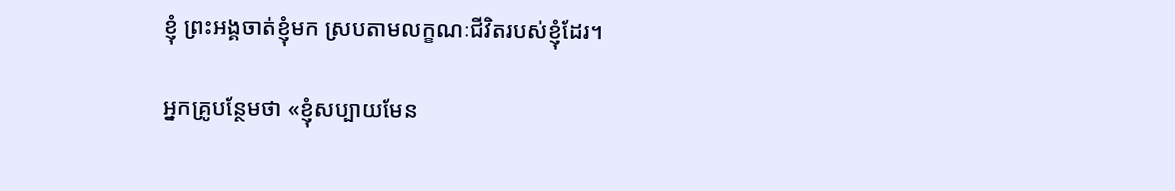ខ្ញុំ ព្រះអង្គចាត់ខ្ញុំមក ស្របតាមលក្ខណៈជីវិតរបស់ខ្ញុំដែរ។

អ្នកគ្រូបន្ថែមថា «ខ្ញុំសប្បាយមែន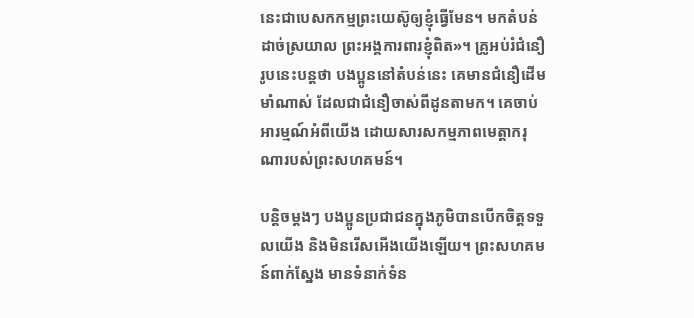នេះជាបេសកកម្មព្រះយេស៊ូឲ្យខ្ញុំធ្វើមែន។ មកតំបន់ដាច់ស្រយាល ព្រះអង្គការពារខ្ញុំពិត»។ គ្រូអប់រំជំនឿរូបនេះបន្តថា បងប្អូននៅតំបន់នេះ គេមានជំនឿដើមមាំណាស់ ដែលជាជំនឿចាស់ពីដូនតាមក។ គេចាប់អារម្មណ៍អំពីយើង ដោយសារសកម្មភាពមេត្តាករុណារបស់ព្រះសហគមន៍។

បន្តិចម្តងៗ បងប្អូនប្រជាជនក្នុងភូមិបានបើកចិត្តទទួលយើង និងមិនរើសអើងយើងឡើយ។ ព្រះសហគមន៍ពាក់ស្នែង មានទំនាក់ទំន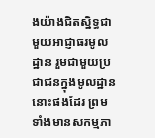ងយ៉ាងជិតស្និទ្ធជាមួយអាជ្ញាធរមូលដ្ឋាន រួមជាមួយប្រជាជនក្នុងមូលដ្ឋាននោះផងដែរ ព្រមទាំងមានសកម្មភា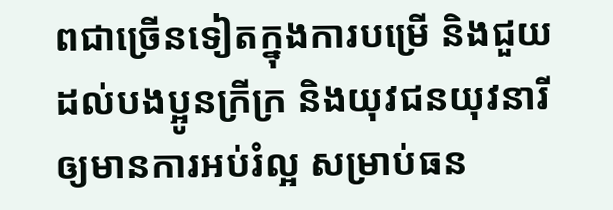ពជាច្រើនទៀតក្នុងការបម្រើ និងជួយដល់បងប្អូនក្រីក្រ និងយុវជនយុវនារីឲ្យមានការអប់រំល្អ សម្រាប់ធន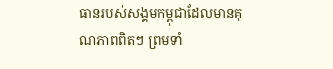ធានរបស់សង្គមកម្ពុជាដែលមានគុណភាពពិតៗ ព្រមទាំ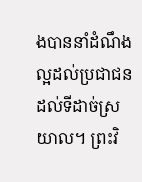ងបាននាំដំណឹងល្អដល់ប្រជាជនដល់ទីដាច់ស្រយាល។ ព្រះវិ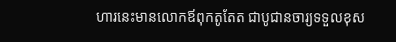ហារនេះមានលោកឪពុកតូតែត ជាបូជានចារ្យទទួលខុស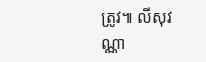ត្រូវ៕ លីសុវណ្ណា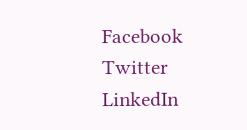Facebook
Twitter
LinkedIn